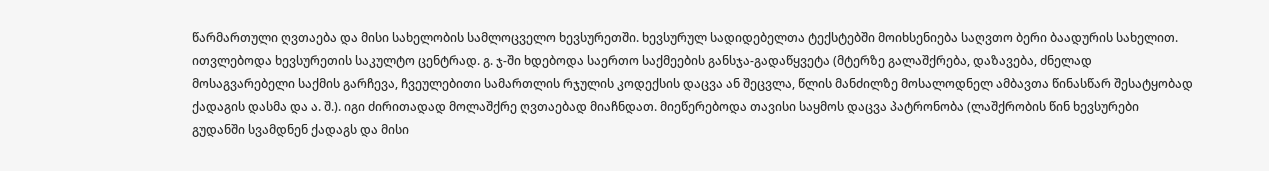წარმართული ღვთაება და მისი სახელობის სამლოცველო ხევსურეთში. ხევსურულ სადიდებელთა ტექსტებში მოიხსენიება საღვთო ბერი ბაადურის სახელით. ითვლებოდა ხევსურეთის საკულტო ცენტრად. გ. ჯ-ში ხდებოდა საერთო საქმეების განსჯა-გადაწყვეტა (მტერზე გალაშქრება, დაზავება, ძნელად მოსაგვარებელი საქმის გარჩევა, ჩვეულებითი სამართლის რჯულის კოდექსის დაცვა ან შეცვლა, წლის მანძილზე მოსალოდნელ ამბავთა წინასწარ შესატყობად ქადაგის დასმა და ა. შ.). იგი ძირითადად მოლაშქრე ღვთაებად მიაჩნდათ. მიეწერებოდა თავისი საყმოს დაცვა პატრონობა (ლაშქრობის წინ ხევსურები გუდანში სვამდნენ ქადაგს და მისი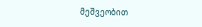მეშვეობით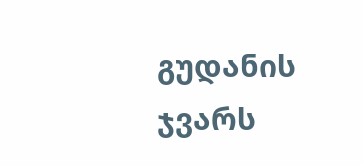გუდანის ჯვარს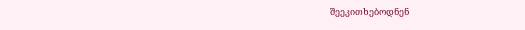შეეკითხებოდნენ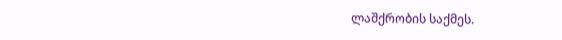ლაშქრობის საქმეს.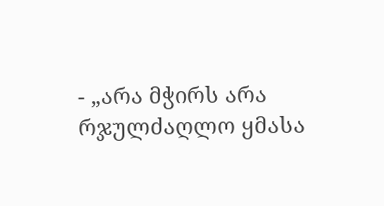- „არა მჭირს არა რჯულძაღლო ყმასა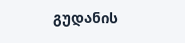გუდანის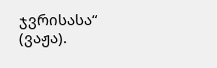ჯვრისასა“ (ვაჟა).